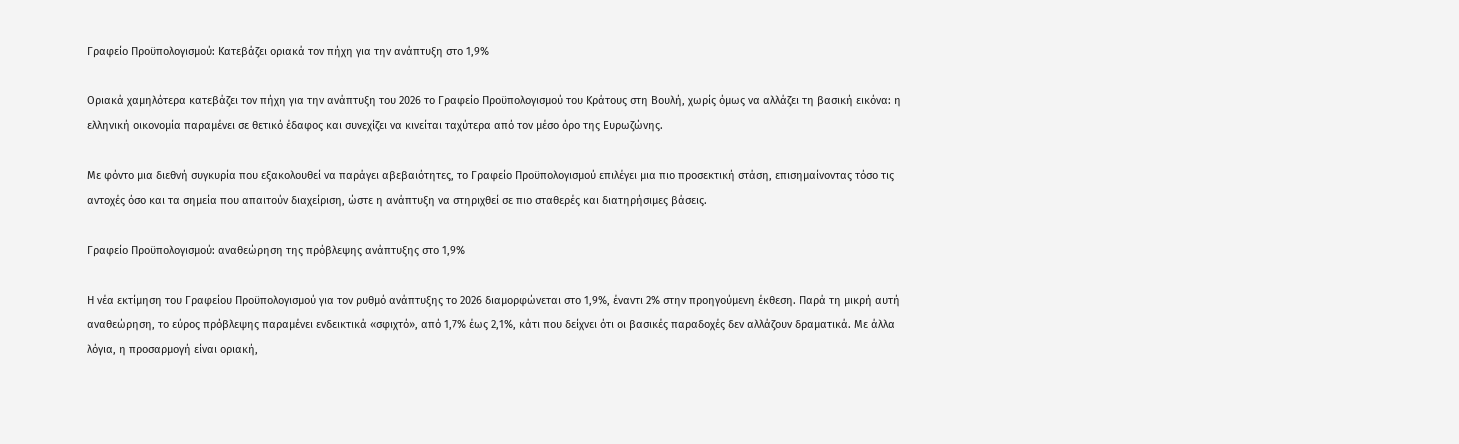Γραφείο Προϋπολογισμού: Κατεβάζει οριακά τον πήχη για την ανάπτυξη στο 1,9%

Οριακά χαμηλότερα κατεβάζει τον πήχη για την ανάπτυξη του 2026 το Γραφείο Προϋπολογισμού του Κράτους στη Βουλή, χωρίς όμως να αλλάζει τη βασική εικόνα: η ελληνική οικονομία παραμένει σε θετικό έδαφος και συνεχίζει να κινείται ταχύτερα από τον μέσο όρο της Ευρωζώνης.

Με φόντο μια διεθνή συγκυρία που εξακολουθεί να παράγει αβεβαιότητες, το Γραφείο Προϋπολογισμού επιλέγει μια πιο προσεκτική στάση, επισημαίνοντας τόσο τις αντοχές όσο και τα σημεία που απαιτούν διαχείριση, ώστε η ανάπτυξη να στηριχθεί σε πιο σταθερές και διατηρήσιμες βάσεις.

Γραφείο Προϋπολογισμού: αναθεώρηση της πρόβλεψης ανάπτυξης στο 1,9%

Η νέα εκτίμηση του Γραφείου Προϋπολογισμού για τον ρυθμό ανάπτυξης το 2026 διαμορφώνεται στο 1,9%, έναντι 2% στην προηγούμενη έκθεση. Παρά τη μικρή αυτή αναθεώρηση, το εύρος πρόβλεψης παραμένει ενδεικτικά «σφιχτό», από 1,7% έως 2,1%, κάτι που δείχνει ότι οι βασικές παραδοχές δεν αλλάζουν δραματικά. Με άλλα λόγια, η προσαρμογή είναι οριακή,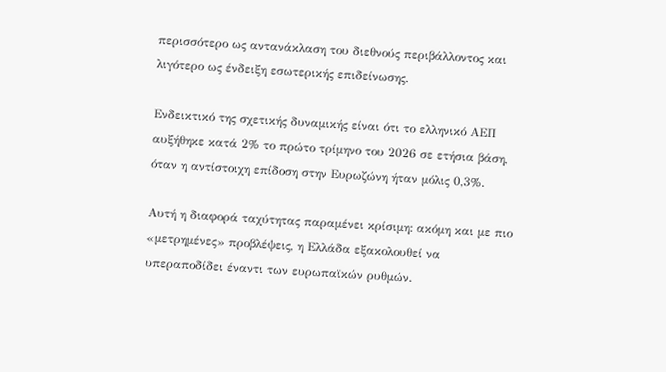περισσότερο ως αντανάκλαση του διεθνούς περιβάλλοντος και λιγότερο ως ένδειξη εσωτερικής επιδείνωσης.

Ενδεικτικό της σχετικής δυναμικής είναι ότι το ελληνικό ΑΕΠ αυξήθηκε κατά 2% το πρώτο τρίμηνο του 2026 σε ετήσια βάση, όταν η αντίστοιχη επίδοση στην Ευρωζώνη ήταν μόλις 0,3%.

Αυτή η διαφορά ταχύτητας παραμένει κρίσιμη: ακόμη και με πιο «μετρημένες» προβλέψεις, η Ελλάδα εξακολουθεί να υπεραποδίδει έναντι των ευρωπαϊκών ρυθμών.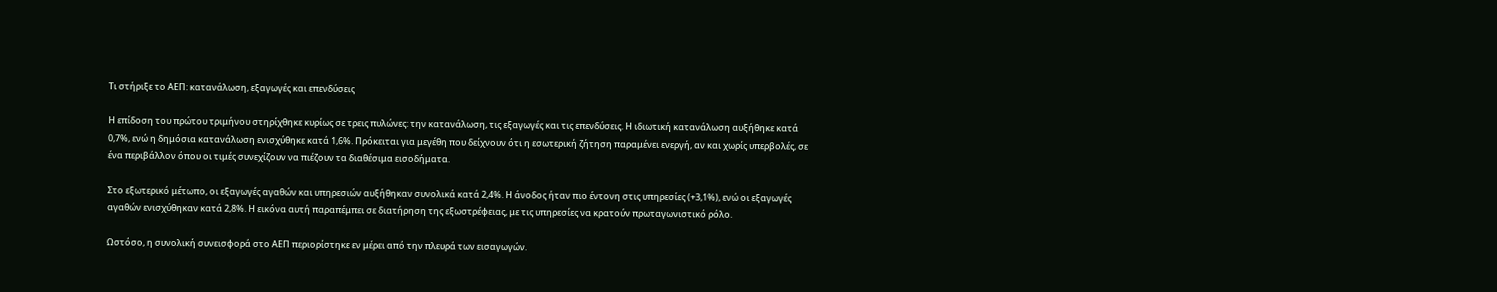Τι στήριξε το ΑΕΠ: κατανάλωση, εξαγωγές και επενδύσεις

Η επίδοση του πρώτου τριμήνου στηρίχθηκε κυρίως σε τρεις πυλώνες: την κατανάλωση, τις εξαγωγές και τις επενδύσεις. Η ιδιωτική κατανάλωση αυξήθηκε κατά 0,7%, ενώ η δημόσια κατανάλωση ενισχύθηκε κατά 1,6%. Πρόκειται για μεγέθη που δείχνουν ότι η εσωτερική ζήτηση παραμένει ενεργή, αν και χωρίς υπερβολές, σε ένα περιβάλλον όπου οι τιμές συνεχίζουν να πιέζουν τα διαθέσιμα εισοδήματα.

Στο εξωτερικό μέτωπο, οι εξαγωγές αγαθών και υπηρεσιών αυξήθηκαν συνολικά κατά 2,4%. Η άνοδος ήταν πιο έντονη στις υπηρεσίες (+3,1%), ενώ οι εξαγωγές αγαθών ενισχύθηκαν κατά 2,8%. Η εικόνα αυτή παραπέμπει σε διατήρηση της εξωστρέφειας, με τις υπηρεσίες να κρατούν πρωταγωνιστικό ρόλο.

Ωστόσο, η συνολική συνεισφορά στο ΑΕΠ περιορίστηκε εν μέρει από την πλευρά των εισαγωγών.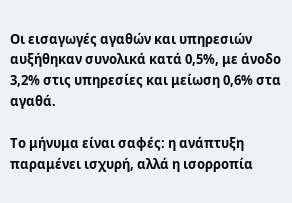Οι εισαγωγές αγαθών και υπηρεσιών αυξήθηκαν συνολικά κατά 0,5%, με άνοδο 3,2% στις υπηρεσίες και μείωση 0,6% στα αγαθά.

Το μήνυμα είναι σαφές: η ανάπτυξη παραμένει ισχυρή, αλλά η ισορροπία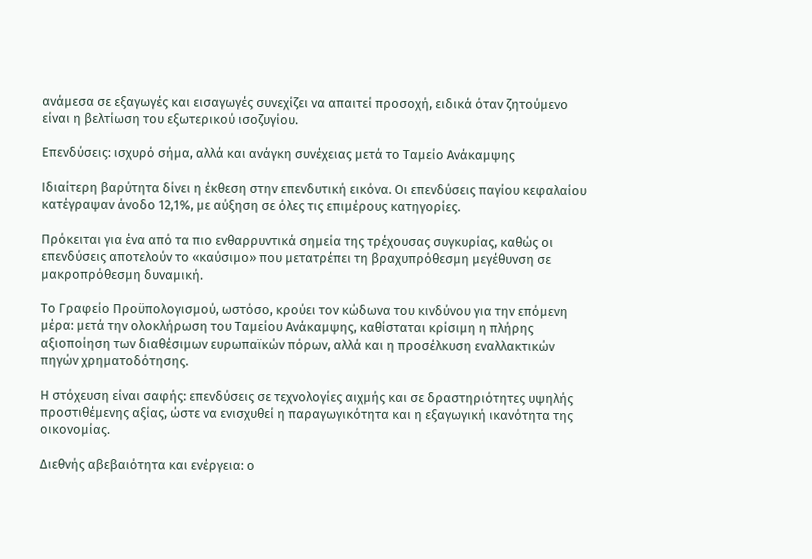ανάμεσα σε εξαγωγές και εισαγωγές συνεχίζει να απαιτεί προσοχή, ειδικά όταν ζητούμενο είναι η βελτίωση του εξωτερικού ισοζυγίου.

Επενδύσεις: ισχυρό σήμα, αλλά και ανάγκη συνέχειας μετά το Ταμείο Ανάκαμψης

Ιδιαίτερη βαρύτητα δίνει η έκθεση στην επενδυτική εικόνα. Οι επενδύσεις παγίου κεφαλαίου κατέγραψαν άνοδο 12,1%, με αύξηση σε όλες τις επιμέρους κατηγορίες.

Πρόκειται για ένα από τα πιο ενθαρρυντικά σημεία της τρέχουσας συγκυρίας, καθώς οι επενδύσεις αποτελούν το «καύσιμο» που μετατρέπει τη βραχυπρόθεσμη μεγέθυνση σε μακροπρόθεσμη δυναμική.

Το Γραφείο Προϋπολογισμού, ωστόσο, κρούει τον κώδωνα του κινδύνου για την επόμενη μέρα: μετά την ολοκλήρωση του Ταμείου Ανάκαμψης, καθίσταται κρίσιμη η πλήρης αξιοποίηση των διαθέσιμων ευρωπαϊκών πόρων, αλλά και η προσέλκυση εναλλακτικών πηγών χρηματοδότησης.

Η στόχευση είναι σαφής: επενδύσεις σε τεχνολογίες αιχμής και σε δραστηριότητες υψηλής προστιθέμενης αξίας, ώστε να ενισχυθεί η παραγωγικότητα και η εξαγωγική ικανότητα της οικονομίας.

Διεθνής αβεβαιότητα και ενέργεια: ο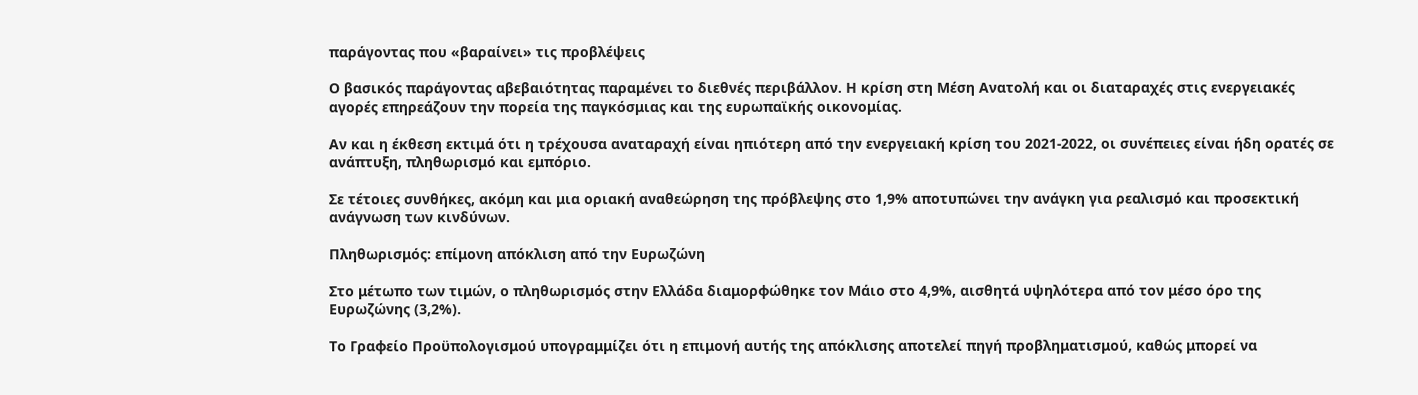παράγοντας που «βαραίνει» τις προβλέψεις

Ο βασικός παράγοντας αβεβαιότητας παραμένει το διεθνές περιβάλλον. Η κρίση στη Μέση Ανατολή και οι διαταραχές στις ενεργειακές αγορές επηρεάζουν την πορεία της παγκόσμιας και της ευρωπαϊκής οικονομίας.

Αν και η έκθεση εκτιμά ότι η τρέχουσα αναταραχή είναι ηπιότερη από την ενεργειακή κρίση του 2021-2022, οι συνέπειες είναι ήδη ορατές σε ανάπτυξη, πληθωρισμό και εμπόριο.

Σε τέτοιες συνθήκες, ακόμη και μια οριακή αναθεώρηση της πρόβλεψης στο 1,9% αποτυπώνει την ανάγκη για ρεαλισμό και προσεκτική ανάγνωση των κινδύνων.

Πληθωρισμός: επίμονη απόκλιση από την Ευρωζώνη

Στο μέτωπο των τιμών, ο πληθωρισμός στην Ελλάδα διαμορφώθηκε τον Μάιο στο 4,9%, αισθητά υψηλότερα από τον μέσο όρο της Ευρωζώνης (3,2%).

Το Γραφείο Προϋπολογισμού υπογραμμίζει ότι η επιμονή αυτής της απόκλισης αποτελεί πηγή προβληματισμού, καθώς μπορεί να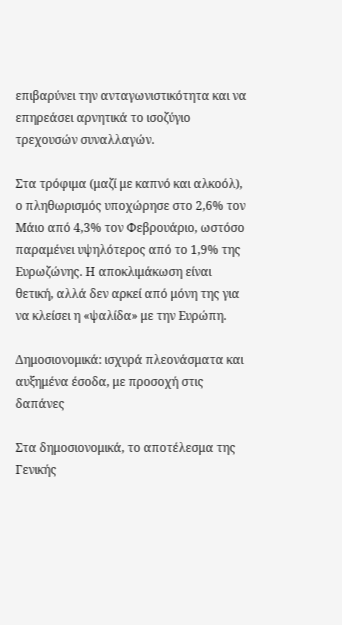επιβαρύνει την ανταγωνιστικότητα και να επηρεάσει αρνητικά το ισοζύγιο τρεχουσών συναλλαγών.

Στα τρόφιμα (μαζί με καπνό και αλκοόλ), ο πληθωρισμός υποχώρησε στο 2,6% τον Μάιο από 4,3% τον Φεβρουάριο, ωστόσο παραμένει υψηλότερος από το 1,9% της Ευρωζώνης. Η αποκλιμάκωση είναι θετική, αλλά δεν αρκεί από μόνη της για να κλείσει η «ψαλίδα» με την Ευρώπη.

Δημοσιονομικά: ισχυρά πλεονάσματα και αυξημένα έσοδα, με προσοχή στις δαπάνες

Στα δημοσιονομικά, το αποτέλεσμα της Γενικής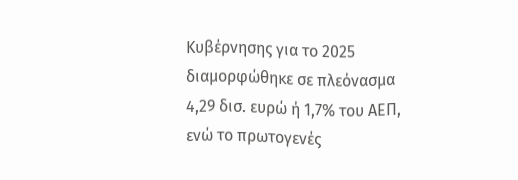Κυβέρνησης για το 2025 διαμορφώθηκε σε πλεόνασμα 4,29 δισ. ευρώ ή 1,7% του ΑΕΠ, ενώ το πρωτογενές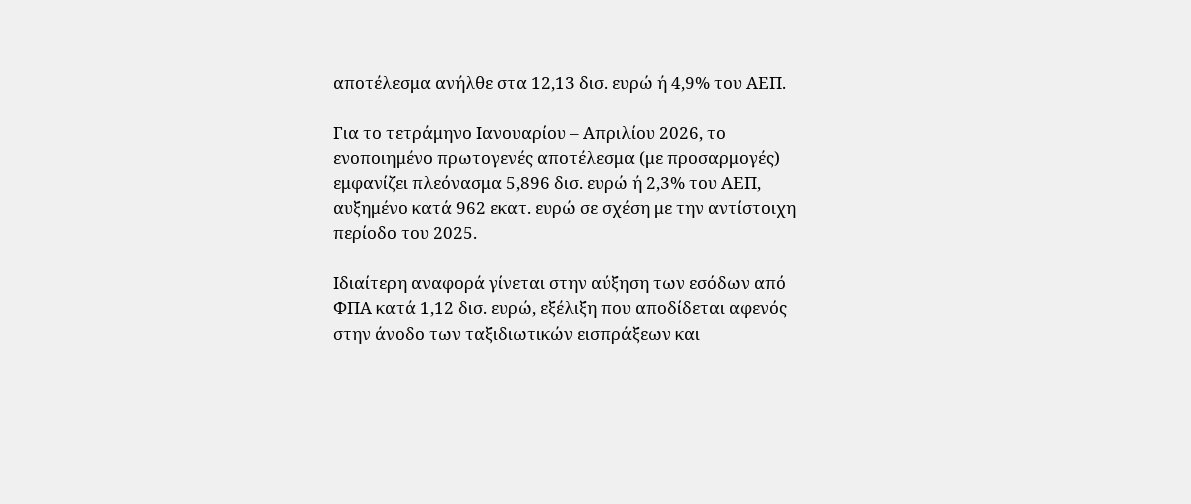αποτέλεσμα ανήλθε στα 12,13 δισ. ευρώ ή 4,9% του ΑΕΠ.

Για το τετράμηνο Ιανουαρίου – Απριλίου 2026, το ενοποιημένο πρωτογενές αποτέλεσμα (με προσαρμογές) εμφανίζει πλεόνασμα 5,896 δισ. ευρώ ή 2,3% του ΑΕΠ, αυξημένο κατά 962 εκατ. ευρώ σε σχέση με την αντίστοιχη περίοδο του 2025.

Ιδιαίτερη αναφορά γίνεται στην αύξηση των εσόδων από ΦΠΑ κατά 1,12 δισ. ευρώ, εξέλιξη που αποδίδεται αφενός στην άνοδο των ταξιδιωτικών εισπράξεων και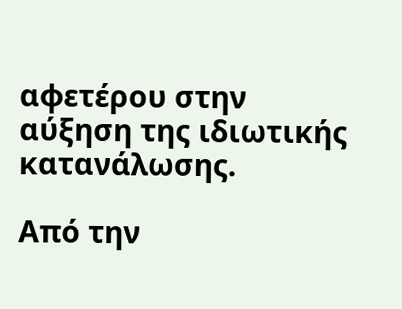αφετέρου στην αύξηση της ιδιωτικής κατανάλωσης.

Από την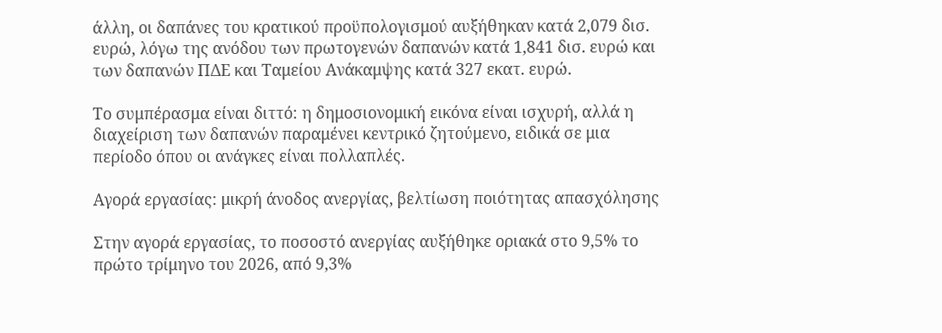άλλη, οι δαπάνες του κρατικού προϋπολογισμού αυξήθηκαν κατά 2,079 δισ. ευρώ, λόγω της ανόδου των πρωτογενών δαπανών κατά 1,841 δισ. ευρώ και των δαπανών ΠΔΕ και Ταμείου Ανάκαμψης κατά 327 εκατ. ευρώ.

Το συμπέρασμα είναι διττό: η δημοσιονομική εικόνα είναι ισχυρή, αλλά η διαχείριση των δαπανών παραμένει κεντρικό ζητούμενο, ειδικά σε μια περίοδο όπου οι ανάγκες είναι πολλαπλές.

Αγορά εργασίας: μικρή άνοδος ανεργίας, βελτίωση ποιότητας απασχόλησης

Στην αγορά εργασίας, το ποσοστό ανεργίας αυξήθηκε οριακά στο 9,5% το πρώτο τρίμηνο του 2026, από 9,3%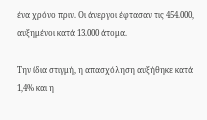ένα χρόνο πριν. Οι άνεργοι έφτασαν τις 454.000, αυξημένοι κατά 13.000 άτομα.

Την ίδια στιγμή, η απασχόληση αυξήθηκε κατά 1,4% και η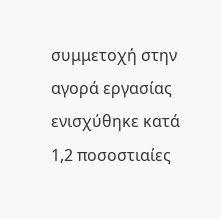συμμετοχή στην αγορά εργασίας ενισχύθηκε κατά 1,2 ποσοστιαίες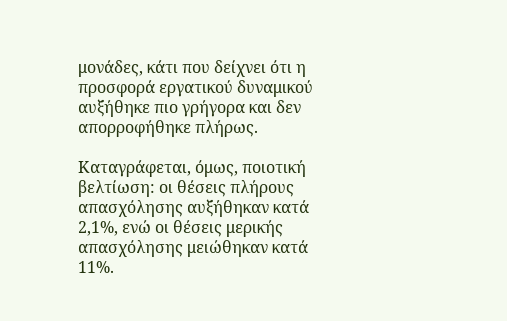μονάδες, κάτι που δείχνει ότι η προσφορά εργατικού δυναμικού αυξήθηκε πιο γρήγορα και δεν απορροφήθηκε πλήρως.

Καταγράφεται, όμως, ποιοτική βελτίωση: οι θέσεις πλήρους απασχόλησης αυξήθηκαν κατά 2,1%, ενώ οι θέσεις μερικής απασχόλησης μειώθηκαν κατά 11%.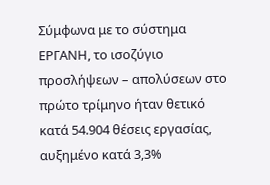Σύμφωνα με το σύστημα ΕΡΓΑΝΗ, το ισοζύγιο προσλήψεων – απολύσεων στο πρώτο τρίμηνο ήταν θετικό κατά 54.904 θέσεις εργασίας, αυξημένο κατά 3,3%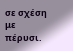σε σχέση με πέρυσι.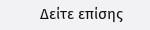Δείτε επίσης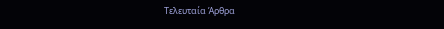Τελευταία Άρθρα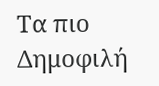Τα πιο Δημοφιλή